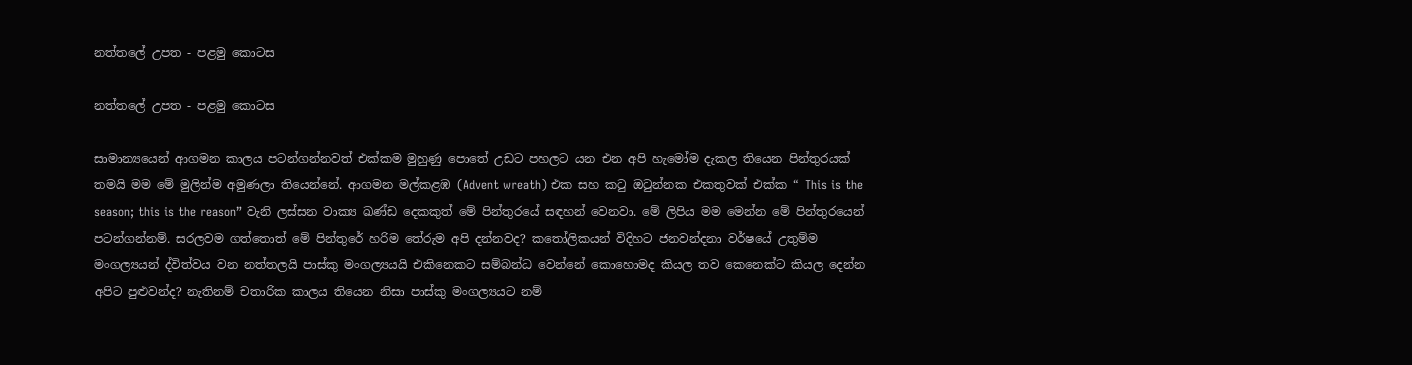නත්තලේ උපත - පළමු කොටස

නත්තලේ උපත - පළමු කොටස

සාමාන්‍යයෙන් ආගමන කාලය පටන්ගන්නවත් එක්කම මුහුණු පොතේ උඩට පහලට යන එන අපි හැමෝම දැකල තියෙන පින්තුරයක් තමයි මම මේ මුලින්ම අමුණලා තියෙන්නේ. ආගමන මල්කළඹ (Advent wreath) එක සහ කටු ඔටුන්නක එකතුවක් එක්ක “ This is the season; this is the reason” වැනි ලස්සන වාක්‍ය ඛණ්ඩ දෙකකුත් මේ පින්තුරයේ සඳහන් වෙනවා. මේ ලිපිය මම මෙන්න මේ පින්තුරයෙන් පටන්ගන්නම්. සරලවම ගත්තොත් මේ පින්තුරේ හරිම තේරුම අපි දන්නවද? කතෝලිකයන් විදිහට ජනවන්දනා වර්ෂයේ උතුම්ම මංගල්‍යයන් ද්විත්වය වන නත්තලයි පාස්කු මංගල්‍යයයි එකිනෙකට සම්බන්ධ වෙන්නේ කොහොමද කියල තව කෙනෙක්ට කියල දෙන්න අපිට පුළුවන්ද? නැතිනම් චතාරික කාලය තියෙන නිසා පාස්කු මංගල්‍යයට නම්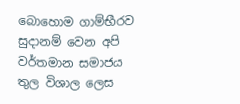බොහොම ගාම්භීරව සුදානම් වෙන අපි වර්තමාන සමාජය තුල විශාල ලෙස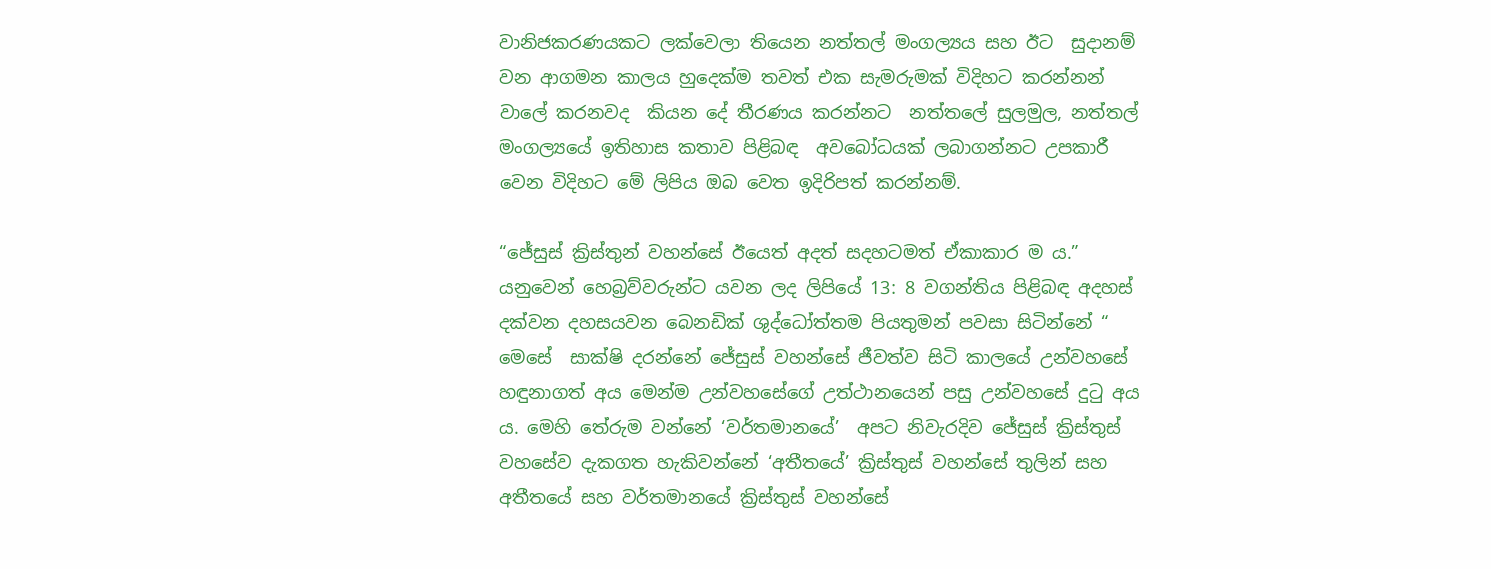වානිජකරණයකට ලක්වෙලා තියෙන නත්තල් මංගල්‍යය සහ ඊට  සුදානම් වන ආගමන කාලය හුදෙක්ම තවත් එක සැමරුමක් විදිහට කරන්නන් වාලේ කරනවද  කියන දේ තීරණය කරන්නට  නත්තලේ සුලමුල, නත්තල් මංගල්‍යයේ ඉතිහාස කතාව පිළිබඳ  අවබෝධයක් ලබාගන්නට උපකාරී වෙන විදිහට මේ ලිපිය ඔබ වෙත ඉදිරිපත් කරන්නම්.

“ජේසුස් ක්‍රිස්තුන් වහන්සේ ඊයෙත් අදත් සදහටමත් ඒකාකාර ම ය.” යනුවෙන් හෙබ්‍රව්වරුන්ට යවන ලද ලිපියේ 13: 8 වගන්තිය පිළිබඳ අදහස් දක්වන දහසයවන බෙනඩික් ශුද්ධෝත්තම පියතුමන් පවසා සිටින්නේ “ මෙසේ  සාක්ෂි දරන්නේ ජේසුස් වහන්සේ ජීවත්ව සිටි කාලයේ උන්වහසේ හඳුනාගත් අය මෙන්ම උන්වහසේගේ උත්ථානයෙන් පසු උන්වහසේ දුටු අය ය. මෙහි තේරුම වන්නේ ‘වර්තමානයේ’  අපට නිවැරදිව ජේසුස් ක්‍රිස්තුස්  වහසේව දැකගත හැකිවන්නේ ‘අතීතයේ’ ක්‍රිස්තුස් වහන්සේ තුලින් සහ අතීතයේ සහ වර්තමානයේ ක්‍රිස්තුස් වහන්සේ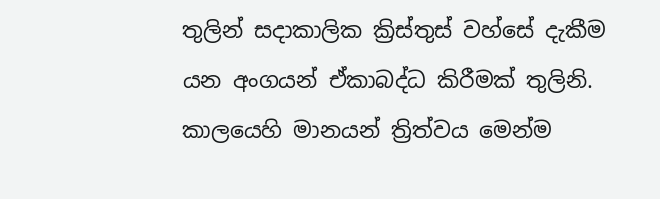තුලින් සදාකාලික ක්‍රිස්තුස් වහ්සේ දැකීම යන අංගයන් ඒකාබද්ධ කිරීමක් තුලිනි. කාලයෙහි මානයන් ත්‍රිත්වය මෙන්ම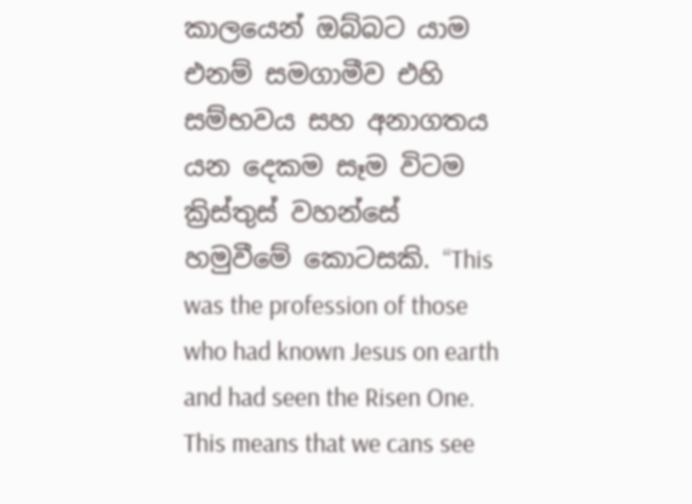කාලයෙන් ඔබ්බට යාම එනම් සමගාමීව එහි සම්භවය සහ අනාගතය යන දෙකම සෑම විටම ක්‍රිස්තුස් වහන්සේ හමුවීමේ කොටසකි. “This was the profession of those who had known Jesus on earth and had seen the Risen One. This means that we cans see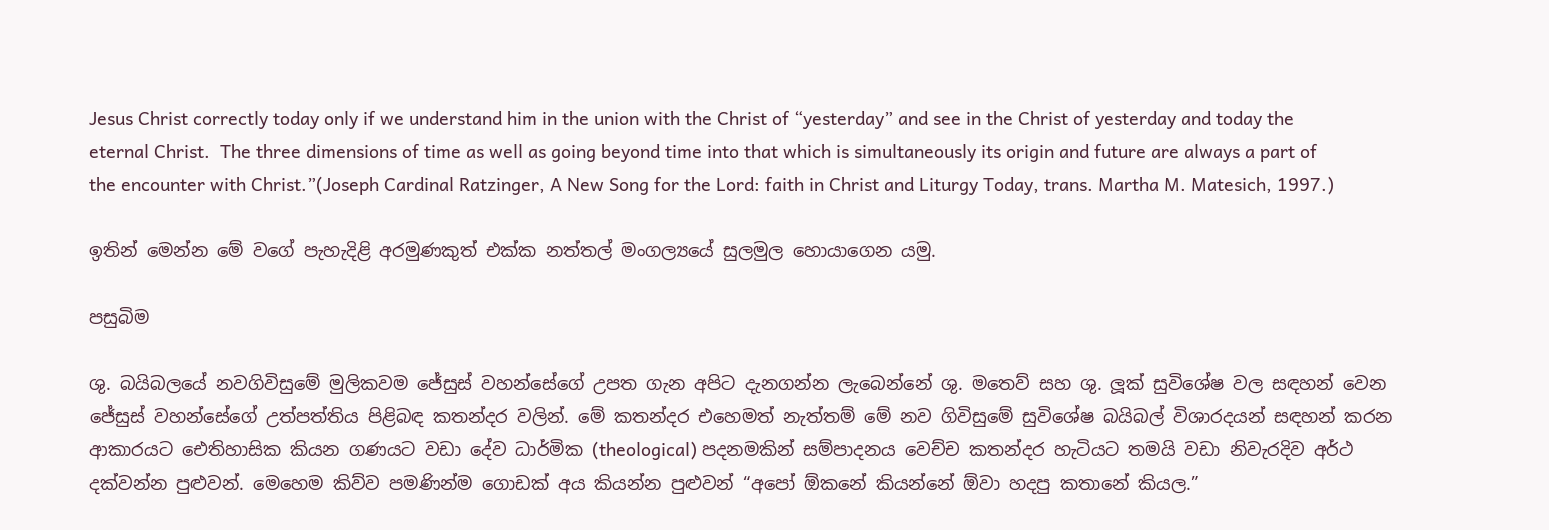Jesus Christ correctly today only if we understand him in the union with the Christ of “yesterday” and see in the Christ of yesterday and today the eternal Christ.  The three dimensions of time as well as going beyond time into that which is simultaneously its origin and future are always a part of the encounter with Christ.”(Joseph Cardinal Ratzinger, A New Song for the Lord: faith in Christ and Liturgy Today, trans. Martha M. Matesich, 1997.)

ඉතින් මෙන්න මේ වගේ පැහැදිළි අරමුණකුත් එක්ක නත්තල් මංගල්‍යයේ සුලමුල හොයාගෙන යමු.

පසුබිම

ශු. බයිබලයේ නවගිවිසුමේ මුලිකවම ජේසුස් වහන්සේගේ උපත ගැන අපිට දැනගන්න ලැබෙන්නේ ශු. මතෙව් සහ ශු. ලූක් සුවිශේෂ වල සඳහන් වෙන ජේසුස් වහන්සේගේ උත්පත්තිය පිළිබඳ කතන්දර වලින්. මේ කතන්දර එහෙමත් නැත්තම් මේ නව ගිවිසුමේ සුවිශේෂ බයිබල් විශාරදයන් සඳහන් කරන ආකාරයට ඓතිහාසික කියන ගණයට වඩා දේව ධාර්මික (theological) පදනමකින් සම්පාදනය වෙච්ච කතන්දර හැටියට තමයි වඩා නිවැරදිව අර්ථ දක්වන්න පුළුවන්. මෙහෙම කිව්ව පමණින්ම ගොඩක් අය කියන්න පුළුවන් “අපෝ ඕකනේ කියන්නේ ඕවා හදපු කතානේ කියල.”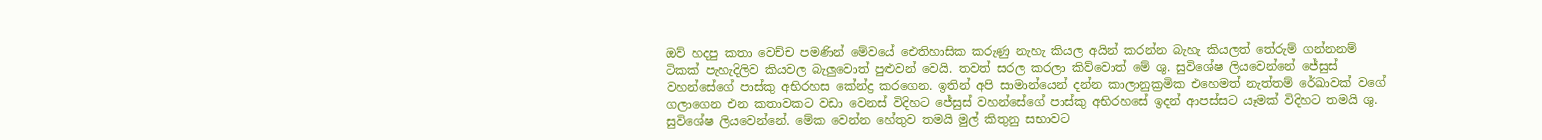ඔව් හදපු කතා වෙච්ච පමණින් මේවයේ ඓතිහාසික කරුණු නැහැ කියල අයින් කරන්න බැහැ කියලත් තේරුම් ගන්නනම් ටිකක් පැහැදිලිව කියවල බැලුවොත් පුළුවන් වෙයි. තවත් සරල කරලා කිව්වොත් මේ ශු. සුවිශේෂ ලියවෙන්නේ ජේසුස් වහන්සේගේ පාස්කු අභිරහස කේන්ද්‍ර කරගෙන. ඉතින් අපි සාමාන්යෙන් දන්න කාලානුක්‍රමික එහෙමත් නැත්තම් රේඛාවක් වගේ ගලාගෙන එන කතාවකට වඩා වෙනස් විදිහට ජේසුස් වහන්සේගේ පාස්කු අභිරහසේ ඉදන් ආපස්සට යෑමක් විදිහට තමයි ශු. සුවිශේෂ ලියවෙන්නේ. මේක වෙන්න හේතුව තමයි මුල් කිතුනු සභාවට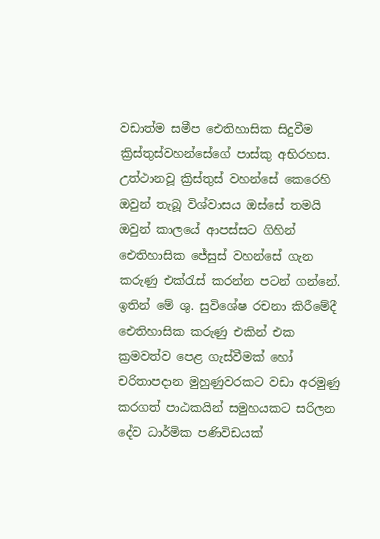වඩාත්ම සමීප ඓතිහාසික සිදුවීම ක්‍රිස්තුස්වහන්සේගේ පාස්කු අභිරහස. උත්ථානවූ ක්‍රිස්තුස් වහන්සේ කෙරෙහි ඔවුන් තැබූ විශ්වාසය ඔස්සේ තමයි ඔවුන් කාලයේ ආපස්සට ගිහින් ඓතිහාසික ජේසුස් වහන්සේ ගැන කරුණු එක්රැස් කරන්න පටන් ගන්නේ. ඉතින් මේ ශු. සුවිශේෂ රචනා කිරීමේදී  ඓතිහාසික කරුණු එකින් එක ක්‍රමවත්ව පෙළ ගැස්වීමක් හෝ චරිතාපදාන මුහුණුවරකට වඩා අරමුණු කරගත් පාඨකයින් සමුහයකට සරිලන දේව ධාර්මික පණිවිඩයක්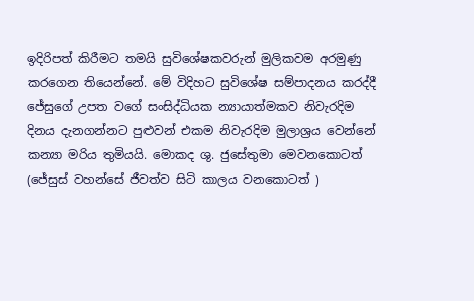ඉදිරිපත් කිරීමට තමයි සුවිශේෂකවරුන් මුලිකවම අරමුණු කරගෙන තියෙන්නේ. මේ විදිහට සුවිශේෂ සම්පාදනය කරද්දී ජේසුගේ උපත වගේ සංසිද්ධියක න්‍යායාත්මකව නිවැරදිම දිනය දැනගන්නට පුළුවන් එකම නිවැරදිම මුලාශ්‍රය වෙන්නේ කන්‍යා මරිය තුමියයි. මොකද ශු. ජුසේතුමා මෙවනකොටත් (ජේසුස් වහන්සේ ජීවත්ව සිටි කාලය වනකොටත් )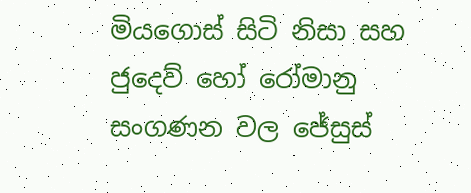මියගොස් සිටි නිසා සහ ජුදෙව් හෝ රෝමානු සංගණන වල ජේසුස්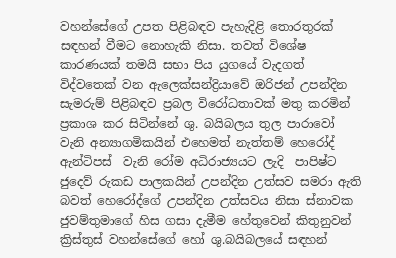වහන්සේගේ උපත පිළිබඳව පැහැදිළි තොරතුරක් සඳහන් වීමට නොහැකි නිසා. තවත් විශේෂ කාරණයක් තමයි සභා පිය යුගයේ වැදගත් විද්වතෙක් වන ඇලෙක්සන්ද්‍රියාවේ ඔරිජන් උපන්දින සැමරුම් පිළිබඳව ප්‍රබල විරෝධතාවක් මතු කරමින් ප්‍රකාශ කර සිටින්නේ ශු. බයිබලය තුල පාරාවෝ වැනි අන්‍යාගමිකයින් එහෙමත් නැත්තම් හෙරෝද් ඇන්ටිපස්  වැනි රෝම අධිරාජ්‍යයට ලැදි  පාපිෂ්ට ජුදෙව් රුකඩ පාලකයින් උපන්දින උත්සව සමරා ඇති බවත් හෙරෝද්ගේ උපන්දින උත්සවය නිසා ස්නාවක ජුවම්තුමාගේ හිස ගසා දැමීම හේතුවෙන් කිතුනුවන් ක්‍රිස්තුස් වහන්සේගේ හෝ ශු.බයිබලයේ සඳහන්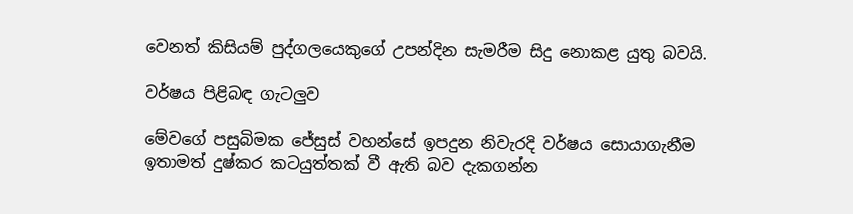වෙනත් කිසියම් පුද්ගලයෙකුගේ උපන්දින සැමරීම සිදු නොකළ යුතු බවයි.

වර්ෂය පිළිබඳ ගැටලුව

මේවගේ පසුබිමක ජේසුස් වහන්සේ ඉපදුන නිවැරදි වර්ෂය සොයාගැනීම ඉතාමත් දුෂ්කර කටයුත්තක් වී ඇති බව දැකගන්න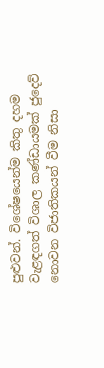පුළුවන්. විශේෂයෙන්ම කිතු දහම වැළඳගත් විශාල කණ්ඩායමක් ජුදෙව් නොවන විජාතිකයන් වීම නිසා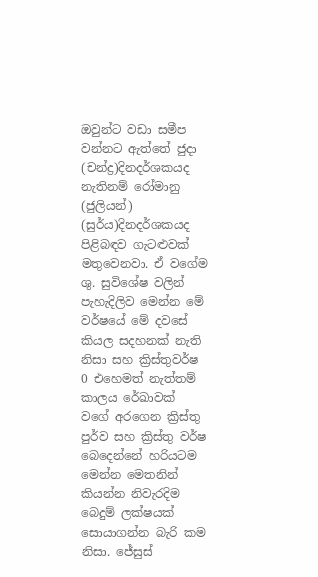ඔවුන්ට වඩා සමීප වන්නට ඇත්තේ ජුදා (චන්ද්‍ර)දිනදර්ශකයද නැතිනම් රෝමානු (ජුලියන්) (සුර්ය)දිනදර්ශකයද පිළිබඳව ගැටළුවක් මතුවෙනවා. ඒ වගේම  ශු. සුවිශේෂ වලින් පැහැදිලිව මෙන්න මේ වර්ෂයේ මේ දවසේ කියල සදහනක් නැති නිසා සහ ක්‍රිස්තුවර්ෂ 0 එහෙමත් නැත්තම් කාලය රේඛාවක් වගේ අරගෙන ක්‍රිස්තු පුර්ව සහ ක්‍රිස්තු වර්ෂ බෙදෙන්නේ හරියටම මෙන්න මෙතනින් කියන්න නිවැරදිම බෙදුම් ලක්ෂයක් සොයාගන්න බැරි කම නිසා. ජේසුස්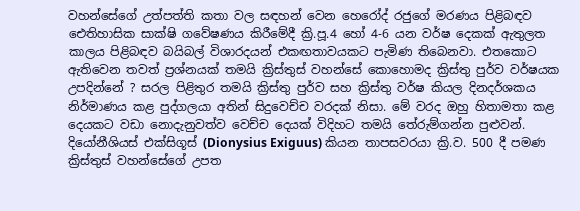වහන්සේගේ උත්පත්ති කතා වල සඳහන් වෙන හෙරෝද් රජුගේ මරණය පිළිබඳව ඓතිහාසික සාක්ෂි ගවේෂණය කිරීමේදී ක්‍රි.පූ.4 හෝ 4-6 යන වර්ෂ දෙකක් ඇතුලත කාලය පිළිබඳව බයිබල් විශාරදයන් එකඟතාවයකට පැමිණ තිබෙනවා. එතකොට ඇතිවෙන තවත් ප්‍රශ්නයක් තමයි ක්‍රිස්තුස් වහන්සේ කොහොමද ක්‍රිස්තු පුර්ව වර්ෂයක උපදින්නේ ? සරල පිළිතුර තමයි ක්‍රිස්තු පුර්ව සහ ක්‍රිස්තු වර්ෂ කියල දිනදර්ශකය නිර්මාණය කළ පුද්ගලයා අතින් සිදුවෙච්ච වරදක් නිසා. මේ වරද ඔහු හිතාමතා කළ දෙයකට වඩා නොදැනුවත්ව වෙච්ච දෙයක් විදිහට තමයි තේරුම්ගන්න පුළුවන්. දියෝනීශියස් එක්සිගූස් (Dionysius Exiguus) කියන තාපසවරයා ක්‍රි.ව. 500 දී පමණ ක්‍රිස්තුස් වහන්සේගේ උපත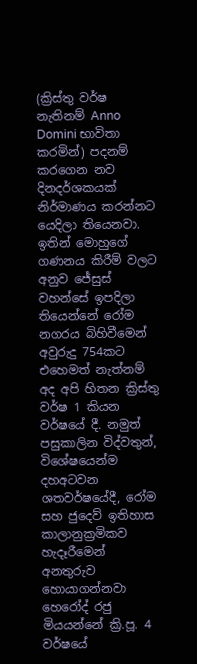(ක්‍රිස්තු වර්ෂ නැතිනම් Anno Domini භාවිතා කරමින්) පදනම් කරගෙන නව දිනදර්ශකයක් නිර්මාණය කරන්නට යෙදිලා තියෙනවා. ඉතින් මොහුගේ ගණනය කිරීම් වලට  අනුව ජේසුස් වහන්සේ ඉපදිලා තියෙන්නේ රෝම නගරය බිහිවීමෙන් අවුරුදු 754කට එහෙමත් නැත්නම් අද අපි හිතන ක්‍රිස්තු වර්ෂ 1 කියන වර්ෂයේ දී. නමුත් පසුකාලින විද්වතුන්, විශේෂයෙන්ම දහඅටවන ශතවර්ෂයේදී, රෝම සහ ජුදෙව් ඉතිහාස කාලානුක්‍රමිකව හැදෑරීමෙන් අනතුරුව හොයාගන්නවා හෙරෝද් රජු මියයන්නේ ක්‍රි.පූ. 4 වර්ෂයේ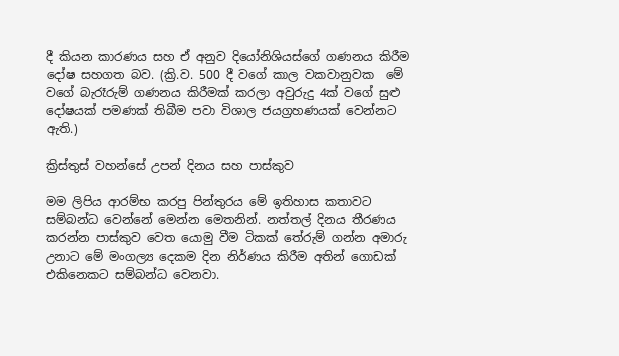දී කියන කාරණය සහ ඒ අනුව දියෝනිශියස්ගේ ගණනය කිරීම දෝෂ සහගත බව. (ක්‍රි.ව. 500 දී වගේ කාල වකවානුවක  මේ වගේ බැරෑරුම් ගණනය කිරීමක් කරලා අවුරුදු 4ක් වගේ සුළු දෝෂයක් පමණක් තිබීම පවා විශාල ජයග්‍රහණයක් වෙන්නට ඇති.)

ක්‍රිස්තුස් වහන්සේ උපන් දිනය සහ පාස්කුව

මම ලිපිය ආරම්භ කරපු පින්තුරය මේ ඉතිහාස කතාවට සම්බන්ධ වෙන්නේ මෙන්න මෙතනින්. නත්තල් දිනය තීරණය කරන්න පාස්කුව වෙත යොමු වීම ටිකක් තේරුම් ගන්න අමාරු උනාට මේ මංගල්‍ය දෙකම දින නිර්ණය කිරීම අතින් ගොඩක් එකිනෙකට සම්බන්ධ වෙනවා.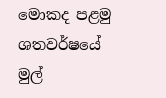මොකද පළමු ශතවර්ෂයේ මුල්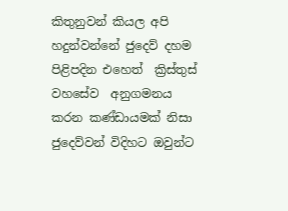කිතුනුවන් කියල අපි හදුන්වන්නේ ජුදෙව් දහම පිළිපදින එහෙත්  ක්‍රිස්තුස් වහසේව  අනුගමනය කරන කණ්ඩායමක් නිසා ජුදෙව්වන් විදිහට ඔවුන්ට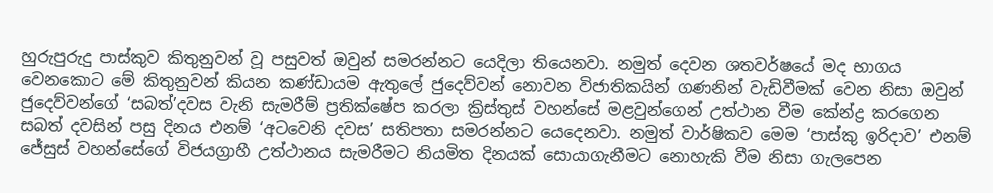හුරුපුරුදු පාස්කුව කිතුනුවන් වූ පසුවත් ඔවුන් සමරන්නට යෙදිලා තියෙනවා. නමුත් දෙවන ශතවර්ෂයේ මද භාගය වෙනකොට මේ කිතුනුවන් කියන කණ්ඩායම ඇතුලේ ජුදෙව්වන් නොවන විජාතිකයින් ගණනින් වැඩිවීමක් වෙන නිසා ඔවුන් ජුදෙව්වන්ගේ ‘සබත්’දවස වැනි සැමරීම් ප්‍රතික්ෂේප කරලා ක්‍රිස්තුස් වහන්සේ මළවුන්ගෙන් උත්ථාන වීම කේන්ද්‍ර කරගෙන සබත් දවසින් පසු දිනය එනම් ‘අටවෙනි දවස’ සතිපතා සමරන්නට යෙදෙනවා. නමුත් වාර්ෂිකව මෙම ‘පාස්කු ඉරිදාව’ එනම් ජේසුස් වහන්සේගේ විජයග්‍රාහී උත්ථානය සැමරීමට නියමිත දිනයක් සොයාගැනීමට නොහැකි වීම නිසා ගැලපෙන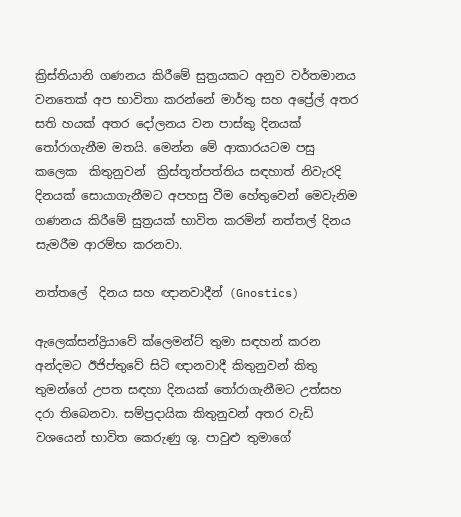ක්‍රිස්තියානි ගණනය කිරීමේ සුත්‍රයකට අනුව වර්තමානය වනතෙක් අප භාවිතා කරන්නේ මාර්තු සහ අප්‍රේල් අතර සති හයක් අතර දෝලනය වන පාස්කු දිනයක් තෝරාගැනීම මතයි. මෙන්න මේ ආකාරයටම පසු කලෙක  කිතුනුවන්  ක්‍රිස්තූත්පත්තිය සඳහාත් නිවැරදි දිනයක් සොයාගැනීමට අපහසු වීම හේතුවෙන් මෙවැනිම ගණනය කිරීමේ සුත්‍රයක් භාවිත කරමින් නත්තල් දිනය සැමරීම ආරම්භ කරනවා.

නත්තලේ  දිනය සහ ඥානවාදීන් (Gnostics)

ඇලෙක්සන්ද්‍රියාවේ ක්ලෙමන්ට් තුමා සඳහන් කරන අන්දමට ඊජිප්තුවේ සිටි ඥානවාදී කිතුනුවන් කිතු තුමන්ගේ උපත සඳහා දිනයක් තෝරාගැනීමට උත්සහ දරා තිබෙනවා. සම්ප්‍රදායික කිතුනුවන් අතර වැඩි වශයෙන් භාවිත කෙරුණු ශු. පාවුළු තුමාගේ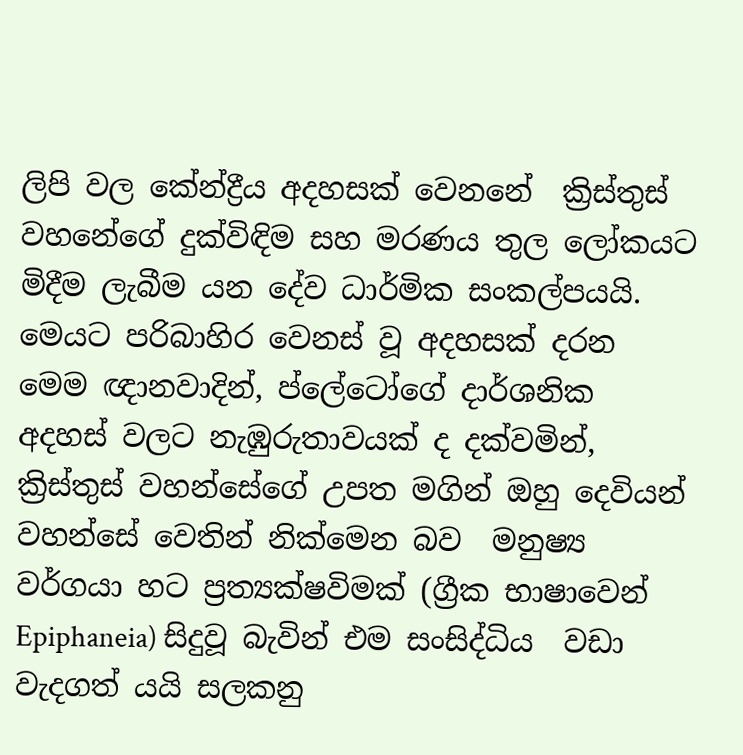ලිපි වල කේන්ද්‍රීය අදහසක් වෙනනේ  ක්‍රිස්තුස් වහනේගේ දුක්විඳිම සහ මරණය තුල ලෝකයට මිදීම ලැබීම යන දේව ධාර්මික සංකල්පයයි. මෙයට පරිබාහිර වෙනස් වූ අදහසක් දරන මෙම ඥානවාදින්, ප්ලේටෝගේ දාර්ශනික අදහස් වලට නැඹුරුතාවයක් ද දක්වමින්, ක්‍රිස්තුස් වහන්සේගේ උපත මගින් ඔහු දෙවියන් වහන්සේ වෙතින් නික්මෙන බව  මනුෂ්‍ය වර්ගයා හට ප්‍රත්‍යක්ෂවිමක් (ග්‍රීක භාෂාවෙන් Epiphaneia) සිදුවූ බැවින් එම සංසිද්ධිය  වඩා වැදගත් යයි සලකනු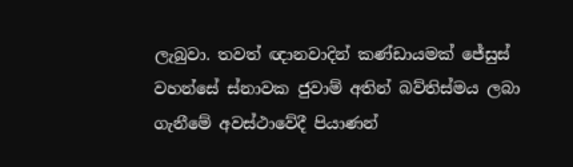ලැබුවා. තවත් ඥානවාදින් කණ්ඩායමක් ජේසුස් වහන්සේ ස්නාවක ජුවාම් අතින් බව්තිස්මය ලබා ගැනීමේ අවස්ථාවේදී පියාණන්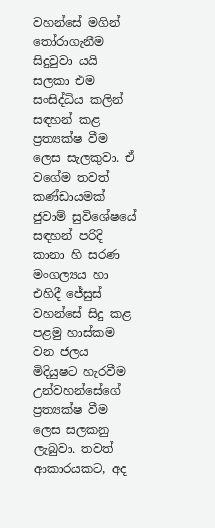වහන්සේ මගින් තෝරාගැනීම සිදුවුවා යයි සලකා එම සංසිද්ධිය කලින් සඳහන් කළ  ප්‍රත්‍යක්ෂ වීම ලෙස සැලකුවා. ඒ වගේම තවත් කණ්ඩායමක් ජුවාම් සුවිශේෂයේ සඳහන් පරිදි කානා හි සරණ මංගල්‍යය හා එහිදී ජේසුස් වහන්සේ සිදු කළ  පළමු හාස්කම වන ජලය මිදියුෂට හැරවීම උන්වහන්සේගේ ප්‍රත්‍යක්ෂ වීම ලෙස සලකනු ලැබුවා. තවත් ආකාරයකට, අද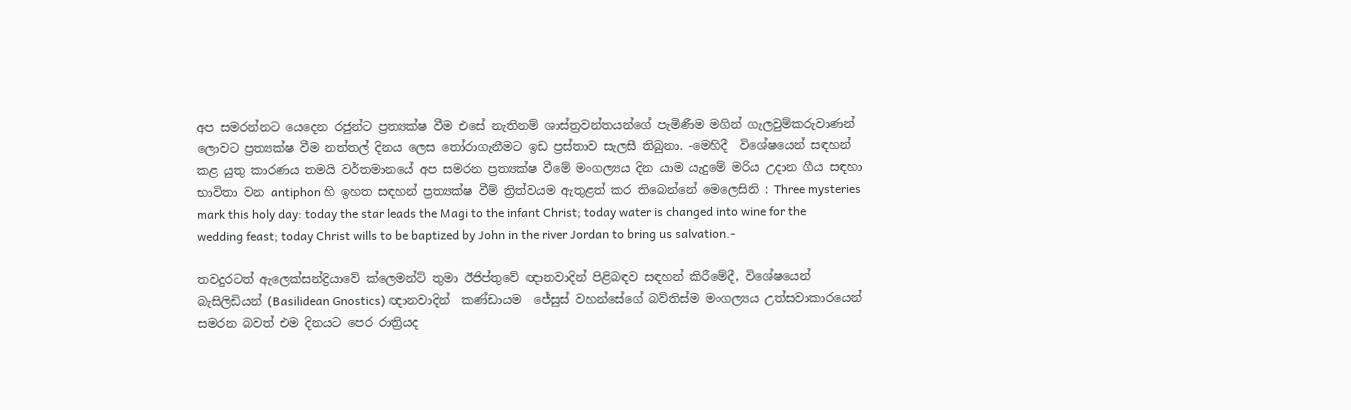අප සමරන්නට යෙදෙන රජුන්ට ප්‍රත්‍යක්ෂ වීම එසේ නැතිනම් ශාස්ත්‍රවන්තයන්ගේ පැමිණීම මගින් ගැලවුම්කරුවාණන් ලොවට ප්‍රත්‍යක්ෂ වීම නත්තල් දිනය ලෙස තෝරාගැනීමට ඉඩ ප්‍රස්තාව සැලසී තිබුනා. -මෙහිදී  විශේෂයෙන් සඳහන් කළ යුතු කාරණය තමයි වර්තමානයේ අප සමරන ප්‍රත්‍යක්ෂ වීමේ මංගල්‍යය දින යාම යැදුමේ මරිය උදාන ගීය සඳහා භාවිතා වන antiphon හි ඉහත සඳහන් ප්‍රත්‍යක්ෂ වීම් ත්‍රිත්වයම ඇතුළත් කර තිබෙන්නේ මෙලෙසිනි : Three mysteries mark this holy day: today the star leads the Magi to the infant Christ; today water is changed into wine for the wedding feast; today Christ wills to be baptized by John in the river Jordan to bring us salvation.-

තවදුරටත් ඇලෙක්සන්ද්‍රියාවේ ක්ලෙමන්ට් තුමා ඊජිප්තුවේ ඥානවාදින් පිළිබඳව සඳහන් කිරීමේදී, විශේෂයෙන් බැසිලිඩියන් (Basilidean Gnostics) ඥානවාදින්  කණ්ඩායම  ජේසුස් වහන්සේගේ බව්තිස්ම මංගල්‍යය උත්සවාකාරයෙන් සමරන බවත් එම දිනයට පෙර රාත්‍රියද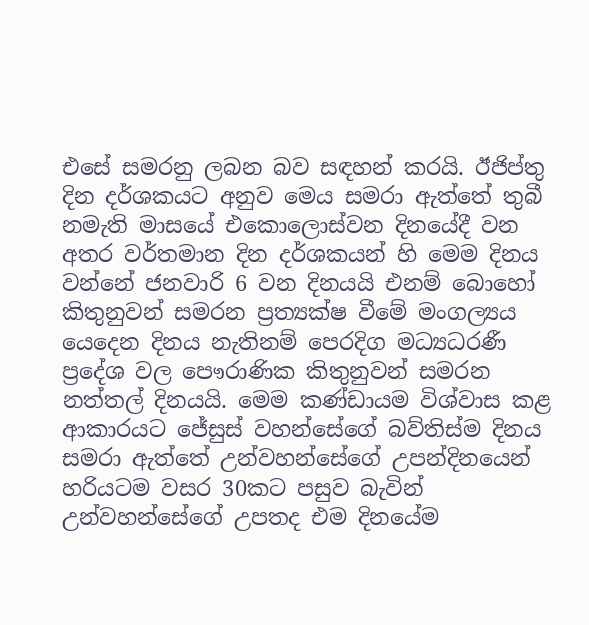එසේ සමරනු ලබන බව සඳහන් කරයි. ඊජිප්තු දින දර්ශකයට අනුව මෙය සමරා ඇත්තේ තුබී නමැති මාසයේ එකොලොස්වන දිනයේදී වන අතර වර්තමාන දින දර්ශකයන් හි මෙම දිනය වන්නේ ජනවාරි 6 වන දිනයයි එනම් බොහෝ කිතුනුවන් සමරන ප්‍රත්‍යක්ෂ වීමේ මංගල්‍යය යෙදෙන දිනය නැතිනම් පෙරදිග මධ්‍යධරණී ප්‍රදේශ වල පෞරාණික කිතුනුවන් සමරන නත්තල් දිනයයි. මෙම කණ්ඩායම විශ්වාස කළ ආකාරයට ජේසුස් වහන්සේගේ බව්තිස්ම දිනය සමරා ඇත්තේ උන්වහන්සේගේ උපන්දිනයෙන් හරියටම වසර 30කට පසුව බැවින් උන්වහන්සේගේ උපතද එම දිනයේම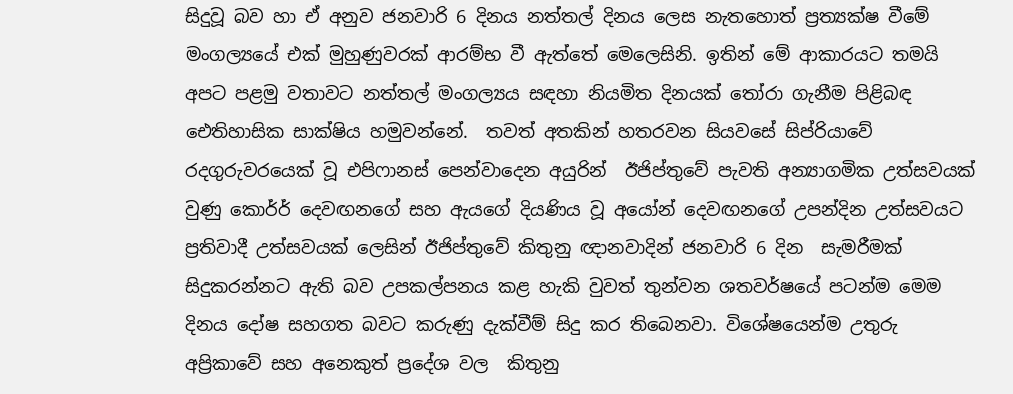සිදුවූ බව හා ඒ අනුව ජනවාරි 6 දිනය නත්තල් දිනය ලෙස නැතහොත් ප්‍රත්‍යක්ෂ වීමේ මංගල්‍යයේ එක් මුහුණුවරක් ආරම්භ වී ඇත්තේ මෙලෙසිනි. ඉතින් මේ ආකාරයට තමයි අපට පළමු වතාවට නත්තල් මංගල්‍යය සඳහා නියමිත දිනයක් තෝරා ගැනීම පිළිබඳ ඓතිහාසික සාක්ෂිය හමුවන්නේ.  තවත් අතකින් හතරවන සියවසේ සිප්රියාවේ රදගුරුවරයෙක් වූ එපිෆානස් පෙන්වාදෙන අයුරින්  ඊජිප්තුවේ පැවති අන්‍යාගමික උත්සවයක් වුණු කොර්ර් දෙවඟනගේ සහ ඇයගේ දියණිය වූ අයෝන් දෙවඟනගේ උපන්දින උත්සවයට ප්‍රතිවාදී උත්සවයක් ලෙසින් ඊජිප්තුවේ කිතුනු ඥානවාදින් ජනවාරි 6 දින  සැමරීමක් සිදුකරන්නට ඇති බව උපකල්පනය කළ හැකි වුවත් තුන්වන ශතවර්ෂයේ පටන්ම මෙම දිනය දෝෂ සහගත බවට කරුණු දැක්වීම් සිදු කර තිබෙනවා. විශේෂයෙන්ම උතුරු අප්‍රිකාවේ සහ අනෙකුත් ප්‍රදේශ වල  කිතුනු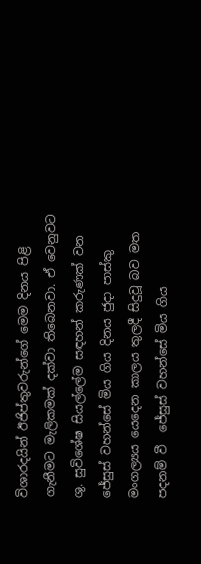විශාරදයින් ඊජිප්තුවරුන්ගේ මෙම දිනය පිළි ගැනීමට මැලිකමක් දක්වා තිබෙනවා. ඒ වෙනුවට ශු. සුවිශේෂ සියල්ලේම සඳහන් කරුණක් වන ජේසුස් වහන්සේ මිය ගිය දිනය ජුදා පාස්කු මංගල්‍යය යෙදෙන කාලය තුලදී සිදුවූ බව මත පදනම් වී  ජේසුස් වහන්සේ මිය ගිය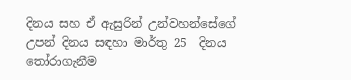දිනය සහ ඒ ඇසුරින් උන්වහන්සේගේ උපන් දිනය සඳහා මාර්තු 25  දිනය තෝරාගැනීම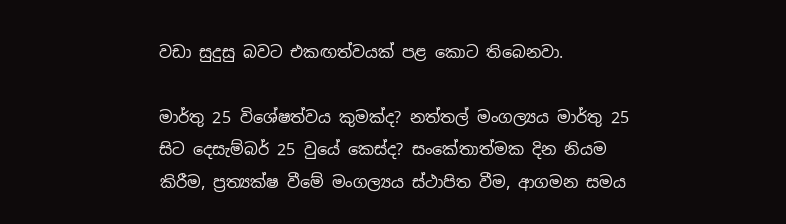වඩා සුදුසු බවට එකඟත්වයක් පළ කොට තිබෙනවා.

මාර්තු 25 විශේෂත්වය කුමක්ද? නත්තල් මංගල්‍යය මාර්තු 25 සිට දෙසැම්බර් 25 වුයේ කෙස්ද? සංකේතාත්මක දින නියම කිරීම, ප්‍රත්‍යක්ෂ වීමේ මංගල්‍යය ස්ථාපිත වීම, ආගමන සමය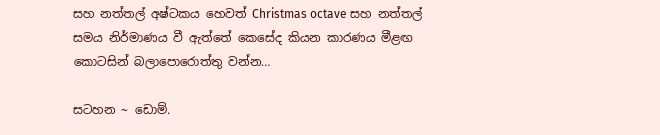සහ නත්තල් අෂ්ටකය හෙවත් Christmas octave සහ නත්තල් සමය නිර්මාණය වී ඇත්තේ කෙසේද කියන කාරණය මීළඟ කොටසින් බලාපොරොත්තු වන්න…

සටහන ~ ඩොම්.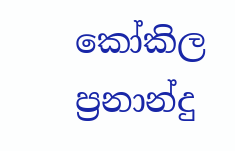කෝකිල ප්‍රනාන්දු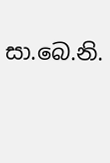සා.බෙ.නි.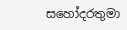සහෝදරතුමා